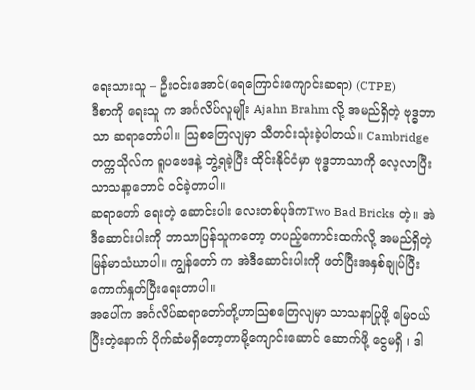ရေးသားသူ – ဦးဝင်းအောင်(ရေကြောင်းကျောင်းဆရာ) (CTPE)
ဒီစာကို ရေးသူ က အင်္ဂလိပ်လူမျိုး Ajahn Brahm လို့ အမည်ရှိတဲ့ ဗုဒ္ဓဘာသာ ဆရာတော်ပါ။ သြစတြေလျမှာ သီတင်းသုံးခဲ့ပါတယ်။ Cambridge တက္ကသိုလ်က ရူပဗေဒနဲ့ ဘွဲ့ရခဲ့ပြီး ထိုင်းနိုင်ငံမှာ ဗုဒ္ဓဘာသာကို လေ့လာပြီး သာသနာ့ဘောင် ဝင်ခဲ့တာပါ။
ဆရာတော် ရေးတဲ့ ဆောင်းပါး လေးတစ်ပုဒ်ကTwo Bad Bricks တဲ့။ အဲဒီဆောင်းပါးကို ဘာသာပြန်သူကတော့ တပည့်ကောင်းထက်လို့ အမည်ရှိတဲ့ မြန်မာသံဃာပါ။ ကျွန်တော် က အဲဒီဆောင်းပါးကို ဖတ်ပြီးအနှစ်ချုပ်ပြီး ကောက်နှုတ်ပြီးရေးတာပါ။
အပေါ်က အင်္ဂလိပ်ဆရာတော်တို့ဟာသြစတြေလျမှာ သာသနာပြုဖို့ မြေဝယ်ပြီးတဲ့နောက် ပိုက်ဆံမရှိတော့တာမို့ကျောင်းဆောင် ဆောက်ဖို့ ငွေမရှိ ၊ ဒါ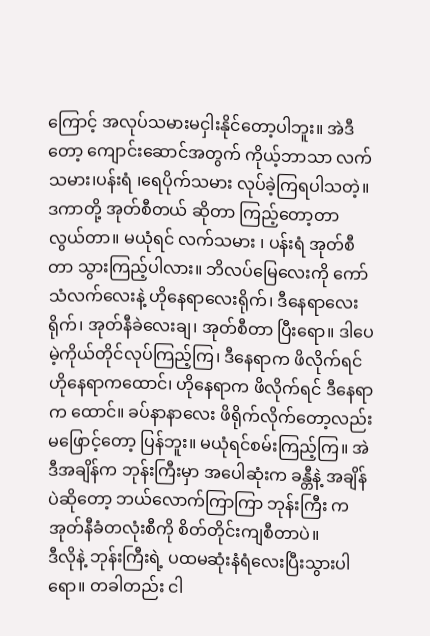ကြောင့် အလုပ်သမားမငှါးနိုင်တော့ပါဘူး။ အဲဒီတော့ ကျောင်းဆောင်အတွက် ကိုယ့်ဘာသာ လက်သမား၊ပန်းရံ ၊ရေပိုက်သမား လုပ်ခဲ့ကြရပါသတဲ့။
ဒကာတို့ အုတ်စီတယ် ဆိုတာ ကြည့်တော့တာ လွယ်တာ။ မယုံရင် လက်သမား ၊ ပန်းရံ အုတ်စီတာ သွားကြည့်ပါလား။ ဘိလပ်မြေလေးကို ကော်သံလက်လေးနဲ့ ဟိုနေရာလေးရိုက်၊ ဒီနေရာလေး ရိုက်၊ အုတ်နီခဲလေးချ၊ အုတ်စီတာ ပြီးရော။ ဒါပေမဲ့ကိုယ်တိုင်လုပ်ကြည့်ကြ၊ ဒီနေရာက ဖိလိုက်ရင် ဟိုနေရာကထောင်၊ ဟိုနေရာက ဖိလိုက်ရင် ဒီနေရာက ထောင်။ ခပ်နာနာလေး ဖိရိုက်လိုက်တော့လည်း မဖြောင့်တော့ ပြန်ဘူး။ မယုံရင်စမ်းကြည့်ကြ။ အဲဒီအချိန်က ဘုန်းကြီးမှာ အပေါဆုံးက ခန္တီနဲ့ အချိန်ပဲဆိုတော့ ဘယ်လောက်ကြာကြာ ဘုန်းကြီး က အုတ်နီခံတလုံးစီကို စိတ်တိုင်းကျစီတာပဲ။
ဒီလိုနဲ့ ဘုန်းကြီးရဲ့ ပထမဆုံးနံရံလေးပြီးသွားပါရော။ တခါတည်း ငါ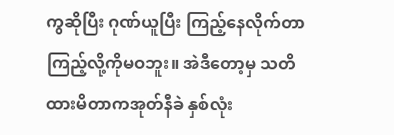ကွဆိုပြီး ဂုဏ်ယူပြီး ကြည့်နေလိုက်တာ ကြည့်လို့ကိုမဝဘူး။ အဲဒီတော့မှ သတိထားမိတာကအုတ်နီခဲ နှစ်လုံး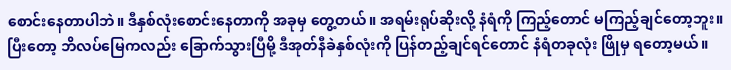စောင်းနေတာပါဘဲ။ ဒီနှစ်လုံးစောင်းနေတာကို အခုမှ တွေ့တယ်။ အရမ်းရုပ်ဆိုးလို့ နံရံကို ကြည့်တောင် မကြည့်ချင်တော့ဘူး။
ပြီးတော့ ဘိလပ်မြေကလည်း ခြောက်သွားပြီမို့ ဒီအုတ်နီခဲနှစ်လုံးကို ပြန်တည့်ချင်ရင်တောင် နံရံတခုလုံး ဖြိုမှ ရတော့မယ်။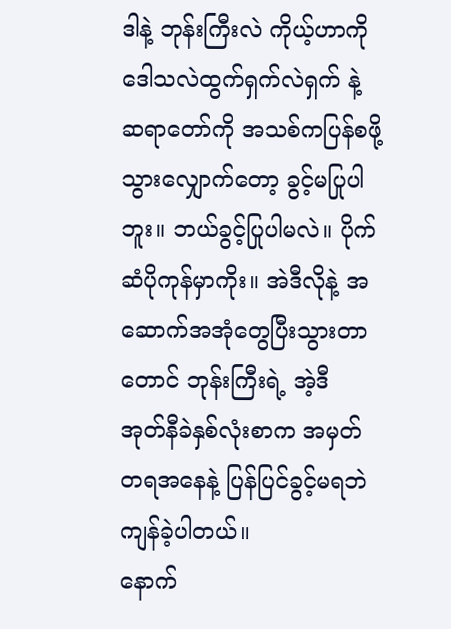ဒါနဲ့ ဘုန်းကြီးလဲ ကိုယ့်ဟာကို ဒေါသလဲထွက်ရှက်လဲရှက် နဲ့ ဆရာတော်ကို အသစ်ကပြန်စဖို့ သွားလျှောက်တော့ ခွင့်မပြုပါဘူး။ ဘယ်ခွင့်ပြုပါမလဲ။ ပိုက်ဆံပိုကုန်မှာကိုး။ အဲဒီလိုနဲ့ အဆောက်အအုံတွေပြီးသွားတာတောင် ဘုန်းကြီးရဲ့ အဲ့ဒီ အုတ်နီခဲနှစ်လုံးစာက အမှတ်တရအနေနဲ့ ပြန်ပြင်ခွင့်မရဘဲ ကျန်ခဲ့ပါတယ်။
နောက်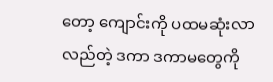တော့ ကျောင်းကို ပထမဆုံးလာလည်တဲ့ ဒကာ ဒကာမတွေကို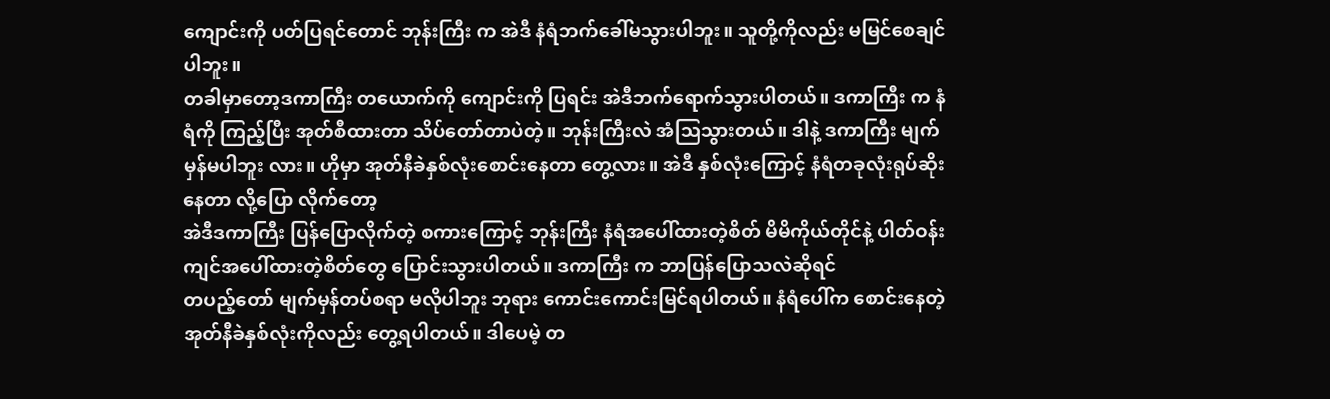ကျောင်းကို ပတ်ပြရင်တောင် ဘုန်းကြီး က အဲဒီ နံရံဘက်ခေါ်မသွားပါဘူး။ သူတို့ကိုလည်း မမြင်စေချင်ပါဘူး။
တခါမှာတော့ဒကာကြီး တယောက်ကို ကျောင်းကို ပြရင်း အဲဒီဘက်ရောက်သွားပါတယ်။ ဒကာကြီး က နံရံကို ကြည့်ပြီး အုတ်စီထားတာ သိပ်တော်တာပဲတဲ့။ ဘုန်းကြီးလဲ အံသြသွားတယ်။ ဒါနဲ့ ဒကာကြီး မျက်မှန်မပါဘူး လား။ ဟိုမှာ အုတ်နီခဲနှစ်လုံးစောင်းနေတာ တွေ့လား။ အဲဒီ နှစ်လုံးကြောင့် နံရံတခုလုံးရုပ်ဆိုးနေတာ လို့ပြော လိုက်တော့
အဲဒီဒကာကြီး ပြန်ပြောလိုက်တဲ့ စကားကြောင့် ဘုန်းကြီး နံရံအပေါ်ထားတဲ့စိတ် မိမိကိုယ်တိုင်နဲ့ ပါတ်ဝန်းကျင်အပေါ်ထားတဲ့စိတ်တွေ ပြောင်းသွားပါတယ်။ ဒကာကြီး က ဘာပြန်ပြောသလဲဆိုရင်
တပည့်တော် မျက်မှန်တပ်စရာ မလိုပါဘူး ဘုရား ကောင်းကောင်းမြင်ရပါတယ်။ နံရံပေါ်က စောင်းနေတဲ့ အုတ်နီခဲနှစ်လုံးကိုလည်း တွေ့ရပါတယ်။ ဒါပေမဲ့ တ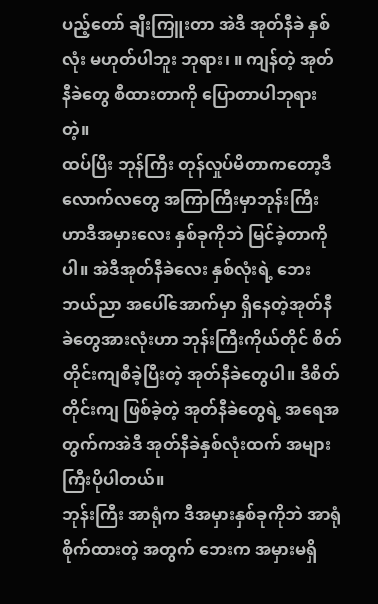ပည့်တော် ချီးကြူးတာ အဲဒီ အုတ်နီခဲ နှစ်လုံး မဟုတ်ပါဘူး ဘုရား၊ ။ ကျန်တဲ့ အုတ်နီခဲတွေ စီထားတာကို ပြောတာပါဘုရားတဲ့။
ထပ်ပြီး ဘုန်ကြီး တုန်လှုပ်မိတာကတော့ဒီလောက်လတွေ အကြာကြီးမှာဘုန်းကြီး ဟာဒီအမှားလေး နှစ်ခုကိုဘဲ မြင်ခဲ့တာကိုပါ။ အဲဒီအုတ်နီခဲလေး နှစ်လုံးရဲ့ ဘေးဘယ်ညာ အပေါ်အောက်မှာ ရှိနေတဲ့အုတ်နီခဲတွေအားလုံးဟာ ဘုန်းကြီးကိုယ်တိုင် စိတ်တိုင်းကျစီခဲ့ပြီးတဲ့ အုတ်နီခဲတွေပါ။ ဒီစိတ်တိုင်းကျ ဖြစ်ခဲ့တဲ့ အုတ်နီခဲတွေရဲ့ အရေအတွက်ကအဲဒီ အုတ်နီခဲနှစ်လုံးထက် အများကြီးပိုပါတယ်။
ဘုန်းကြီး အာရုံက ဒီအမှားနှစ်ခုကိုဘဲ အာရုံစိုက်ထားတဲ့ အတွက် ဘေးက အမှားမရှိ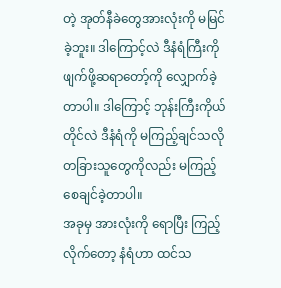တဲ့ အုတ်နီခဲတွေအားလုံးကို မမြင်ခဲ့ဘူး။ ဒါကြောင့်လဲ ဒီနံရံကြီးကို ဖျက်ဖို့ဆရာတော့်ကို လျှောက်ခဲ့တာပါ။ ဒါကြောင့် ဘုန်းကြီးကိုယ်တိုင်လဲ ဒီနံရံကို မကြည့်ချင်သလို တခြားသူတွေကိုလည်း မကြည့်စေချင်ခဲ့တာပါ။
အခုမှ အားလုံးကို ရောပြီး ကြည့်လိုက်တော့ နံရံဟာ ထင်သ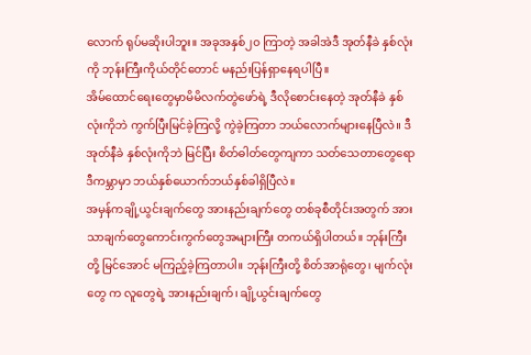လောက် ရုပ်မဆိုးပါဘူး။ အခုအနှစ်၂၀ ကြာတဲ့ အခါအဲဒီ အုတ်နီခဲ နှစ်လုံးကို ဘုန်းကြီးကိုယ်တိုင်တောင် မနည်းပြန်ရှာနေရပါပြီ။
အိမ်ထောင်ရေးတွေမှာမိမိလက်တွဲဖော်ရဲ့ ဒီလိုစောင်းနေတဲ့ အုတ်နီခဲ နှစ်လုံးကိုဘဲ ကွက်ပြီးမြင်ခဲ့ကြလို့ ကွဲခဲ့ကြတာ ဘယ်လောက်များနေပြီလဲ။ ဒီအုတ်နီခဲ နှစ်လုံးကိုဘဲ မြင်ပြီး စိတ်ဓါတ်တွေကျကာ သတ်သေတာတွေရော ဒီကမ္ဘာမှာ ဘယ်နှစ်ယောက်ဘယ်နှစ်ခါရှိပြီလဲ။
အမှန်ကချို့ယွင်းချက်တွေ အားနည်းချက်တွေ တစ်ခုစီတိုင်းအတွက် အားသာချက်တွေကောင်းကွက်တွေအများကြီး တကယ်ရှိပါတယ်။ ဘုန်းကြီးတို့ မြင်အောင် မကြည့်ခဲ့ကြတာပါ။ ဘုန်းကြီးတို့ စိတ်အာရုံတွေ၊ မျက်လုံးတွေ က လူတွေရဲ့ အားနည်းချက်၊ ချို့ယွင်းချက်တွေ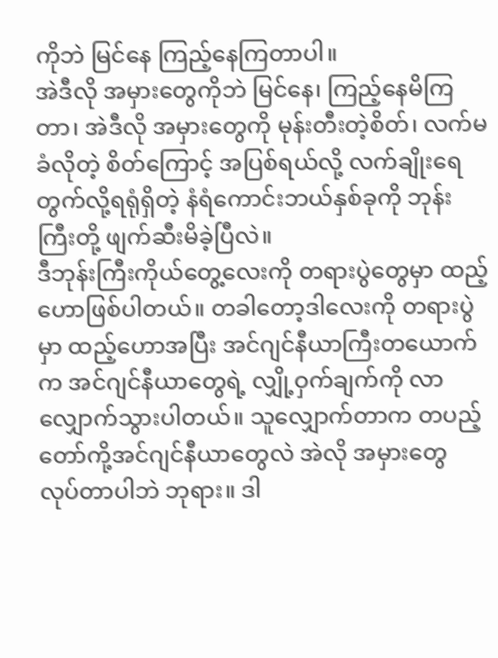ကိုဘဲ မြင်နေ ကြည့်နေကြတာပါ။
အဲဒီလို အမှားတွေကိုဘဲ မြင်နေ၊ ကြည့်နေမိကြတာ၊ အဲဒီလို အမှားတွေကို မုန်းတီးတဲ့စိတ်၊ လက်မခံလိုတဲ့ စိတ်ကြောင့် အပြစ်ရယ်လို့ လက်ချိုးရေတွက်လို့ရရုံရှိတဲ့ နံရံကောင်းဘယ်နှစ်ခုကို ဘုန်းကြီးတို့ ဖျက်ဆီးမိခဲ့ပြီလဲ။
ဒီဘုန်းကြီးကိုယ်တွေ့လေးကို တရားပွဲတွေမှာ ထည့်ဟောဖြစ်ပါတယ်။ တခါတော့ဒါလေးကို တရားပွဲမှာ ထည့်ဟောအပြီး အင်ဂျင်နီယာကြီးတယောက်က အင်ဂျင်နီယာတွေရဲ့ လျှို့ဝှက်ချက်ကို လာလျှောက်သွားပါတယ်။ သူလျှောက်တာက တပည့်တော်ကို့အင်ဂျင်နီယာတွေလဲ အဲလို အမှားတွေ လုပ်တာပါဘဲ ဘုရား။ ဒါ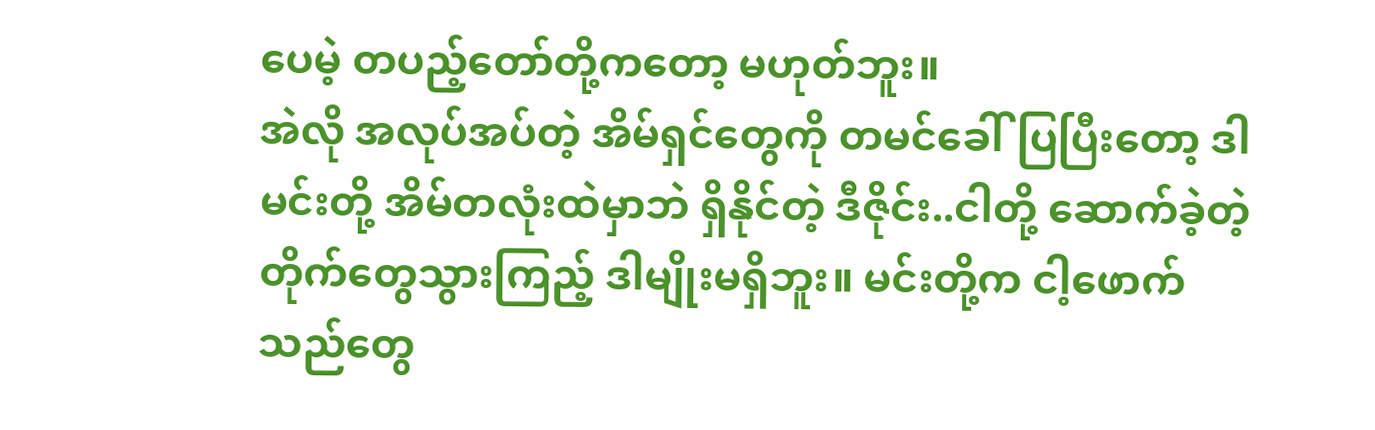ပေမဲ့ တပည့်တော်တို့ကတော့ မဟုတ်ဘူး။
အဲလို အလုပ်အပ်တဲ့ အိမ်ရှင်တွေကို တမင်ခေါ်ပြပြီးတော့ ဒါမင်းတို့ အိမ်တလုံးထဲမှာဘဲ ရှိနိုင်တဲ့ ဒီဇိုင်း..ငါတို့ ဆောက်ခဲ့တဲ့ တိုက်တွေသွားကြည့် ဒါမျိုးမရှိဘူး။ မင်းတို့က ငါ့ဖောက်သည်တွေ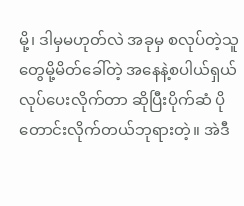မို့၊ ဒါမှမဟုတ်လဲ အခုမှ စလုပ်တဲ့သူတွေမို့မိတ်ခေါ်တဲ့ အနေနဲ့စပါယ်ရှယ်လုပ်ပေးလိုက်တာ ဆိုပြီးပိုက်ဆံ ပိုတောင်းလိုက်တယ်ဘုရားတဲ့။ အဲဒီ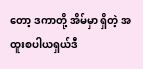တော့ ဒကာတို့ အိမ်မှာ ရှိတဲ့ အထူးစပါယရှယ်ဒီ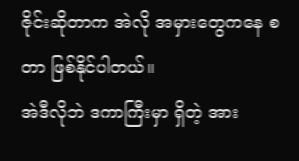ဇိုင်းဆိုတာက အဲလို အမှားတွေကနေ စတာ ဖြစ်နိုင်ပါတယ်။
အဲဒီလိုဘဲ ဒကာကြီးမှာ ရှိတဲ့ အား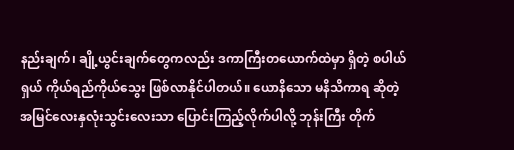နည်းချက်၊ ချို့ယွင်းချက်တွေကလည်း ဒကာကြီးတယောက်ထဲမှာ ရှိတဲ့ စပါယ်ရှယ် ကိုယ်ရည်ကိုယ်သွေး ဖြစ်လာနိုင်ပါတယ်။ ယောနိသော မနိသိကာရ ဆိုတဲ့ အမြင်လေးနှလုံးသွင်းလေးသာ ပြောင်းကြည့်လိုက်ပါလို့ ဘုန်းကြီး တိုက်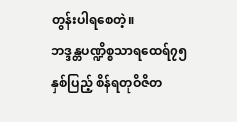တွန်းပါရစေတဲ့။
ဘဒ္ဒန္တပဏ္ဍိစ္စသာရထေရ်၇၅နှစ်ပြည့် စိန်ရတုဝိဇိတ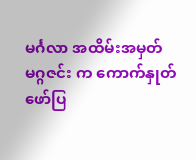မင်္ဂလာ အထိမ်းအမှတ် မဂ္ဂဇင်း က ကောက်နှုတ်ဖော်ပြ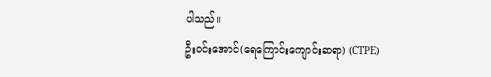ပါသည်။
ဦးဝင်းအောင်(ရေကြောင်းကျောင်းဆရာ) (CTPE)